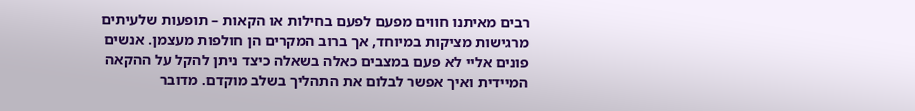רבים מאיתנו חווים מפעם לפעם בחילות או הקאות – תופעות שלעיתים מרגישות מציקות במיוחד, אך ברוב המקרים הן חולפות מעצמן. אנשים פונים אליי לא פעם במצבים כאלה בשאלה כיצד ניתן להקל על ההקאה המיידית ואיך אפשר לבלום את התהליך בשלב מוקדם. מדובר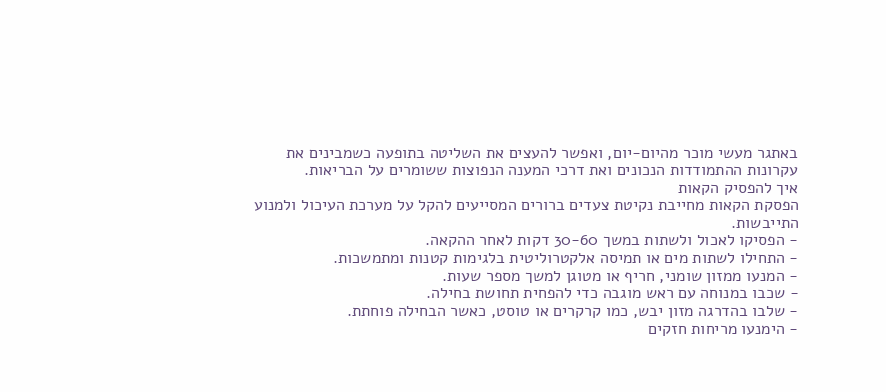באתגר מעשי מוכר מהיום-יום, ואפשר להעצים את השליטה בתופעה כשמבינים את עקרונות ההתמודדות הנכונים ואת דרכי המענה הנפוצות ששומרים על הבריאות.
איך להפסיק הקאות
הפסקת הקאות מחייבת נקיטת צעדים ברורים המסייעים להקל על מערכת העיכול ולמנוע התייבשות.
- הפסיקו לאכול ולשתות במשך 30-60 דקות לאחר ההקאה.
- התחילו לשתות מים או תמיסה אלקטרוליטית בלגימות קטנות ומתמשכות.
- המנעו ממזון שומני, חריף או מטוגן למשך מספר שעות.
- שכבו במנוחה עם ראש מוגבה כדי להפחית תחושת בחילה.
- שלבו בהדרגה מזון יבש, כמו קרקרים או טוסט, כאשר הבחילה פוחתת.
- הימנעו מריחות חזקים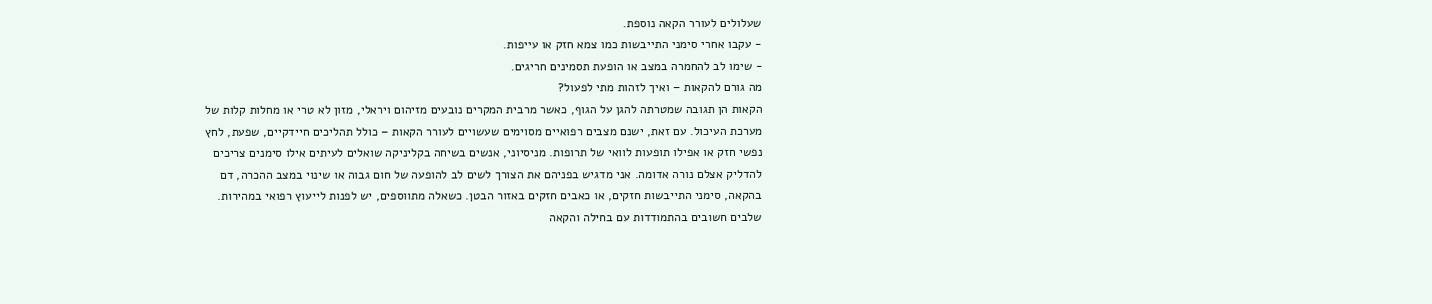שעלולים לעורר הקאה נוספת.
- עקבו אחרי סימני התייבשות כמו צמא חזק או עייפות.
- שימו לב להחמרה במצב או הופעת תסמינים חריגים.
מה גורם להקאות – ואיך לזהות מתי לפעול?
הקאות הן תגובה שמטרתה להגן על הגוף, כאשר מרבית המקרים נובעים מזיהום ויראלי, מזון לא טרי או מחלות קלות של מערכת העיכול. עם זאת, ישנם מצבים רפואיים מסוימים שעשויים לעורר הקאות – כולל תהליכים חיידקיים, שפעת, לחץ נפשי חזק או אפילו תופעות לוואי של תרופות. מניסיוני, אנשים בשיחה בקליניקה שואלים לעיתים אילו סימנים צריכים להדליק אצלם נורה אדומה. אני מדגיש בפניהם את הצורך לשים לב להופעה של חום גבוה או שינוי במצב ההכרה, דם בהקאה, סימני התייבשות חזקים, או כאבים חזקים באזור הבטן. כשאלה מתווספים, יש לפנות לייעוץ רפואי במהירות.
שלבים חשובים בהתמודדות עם בחילה והקאה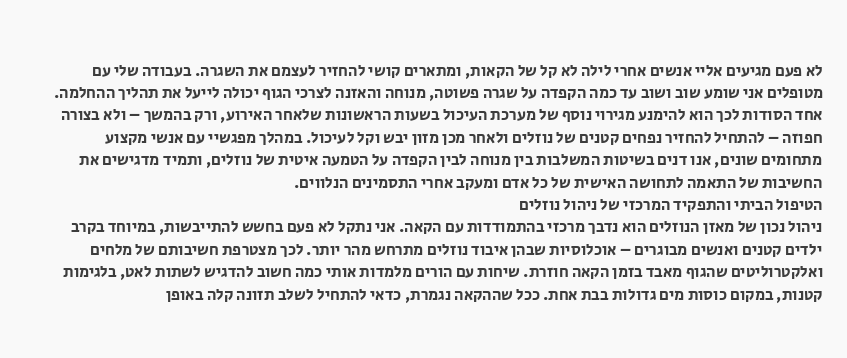לא פעם מגיעים אליי אנשים אחרי לילה לא קל של הקאות, ומתארים קושי להחזיר לעצמם את השגרה. בעבודה שלי עם מטופלים אני שומע שוב ושוב עד כמה הקפדה על שגרה פשוטה, מנוחה והאזנה לצרכי הגוף יכולה לייעל את תהליך ההחלמה. אחד הסודות לכך הוא להימנע מגירוי נוסף של מערכת העיכול בשעות הראשונות שלאחר האירוע, ורק בהמשך – ולא בצורה חפוזה – להתחיל להחזיר נפחים קטנים של נוזלים ולאחר מכן מזון יבש וקל לעיכול. במהלך מפגשיי עם אנשי מקצוע מתחומים שונים, אנו דנים בשיטות המשלבות בין מנוחה לבין הקפדה על הטמעה איטית של נוזלים, ותמיד מדגישים את החשיבות של התאמה לתחושה האישית של כל אדם ומעקב אחרי התסמינים הנלווים.
הטיפול הביתי והתפקיד המרכזי של ניהול נוזלים
ניהול נכון של מאזן הנוזלים הוא נדבך מרכזי בהתמודדות עם הקאה. אני נתקל לא פעם בחשש להתייבשות, במיוחד בקרב ילדים קטנים ואנשים מבוגרים – אוכלוסיות שבהן איבוד נוזלים מתרחש מהר יותר. לכך מצטרפת חשיבותם של מלחים ואלקטרוליטים שהגוף מאבד בזמן הקאה חוזרת. שיחות עם הורים מלמדות אותי כמה חשוב להדגיש לשתות לאט, בלגימות קטנות, במקום כוסות מים גדולות בבת אחת. ככל שההקאה נגמרת, כדאי להתחיל לשלב תזונה קלה באופן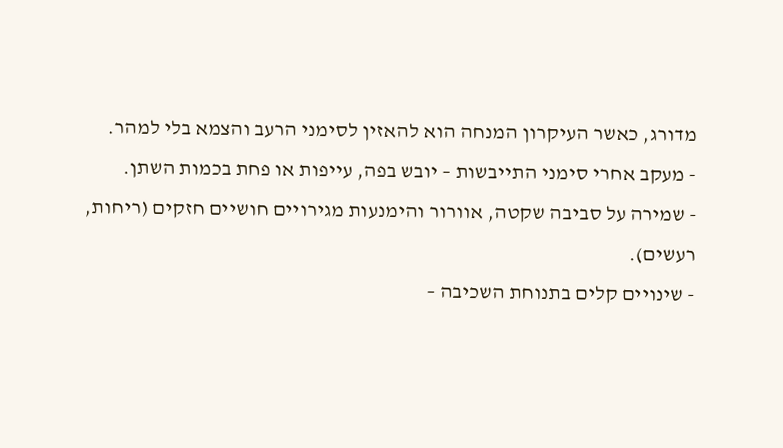מדורג, כאשר העיקרון המנחה הוא להאזין לסימני הרעב והצמא בלי למהר.
- מעקב אחרי סימני התייבשות – יובש בפה, עייפות או פחת בכמות השתן.
- שמירה על סביבה שקטה, אוורור והימנעות מגירויים חושיים חזקים (ריחות, רעשים).
- שינויים קלים בתנוחת השכיבה –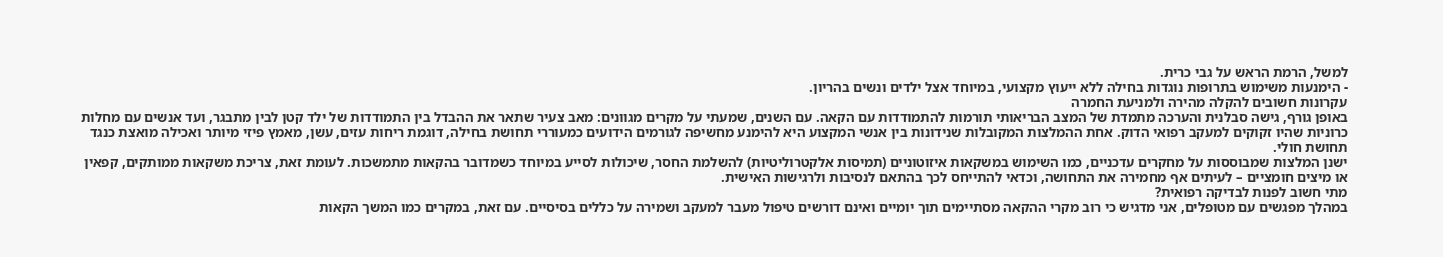למשל, הרמת הראש על גבי כרית.
- הימנעות משימוש בתרופות נוגדות בחילה ללא ייעוץ מקצועי, במיוחד אצל ילדים ונשים בהריון.
עקרונות חשובים להקלה מהירה ולמניעת החמרה
באופן גורף, גישה סבלנית והערכה מתמדת של המצב הבריאותי תורמות להתמודדות עם הקאה. עם השנים, שמעתי על מקרים מגוונים: מאב צעיר שתאר את ההבדל בין התמודדות של ילד קטן לבין מתבגר, ועד אנשים עם מחלות כרוניות שהיו זקוקים למעקב רפואי הדוק. אחת ההמלצות המקובלות שנידונות בין אנשי המקצוע היא להימנע מחשיפה לגורמים הידועים כמעוררי תחושת בחילה, דוגמת ריחות עזים, עשן, מאמץ פיזי מיותר ואכילה מואצת כנגד תחושת חולי.
ישנן המלצות שמבוססות על מחקרים עדכניים, כמו השימוש במשקאות איזוטוניים (תמיסות אלקטרוליטיות) להשלמת החסר, שיכולות לסייע במיוחד כשמדובר בהקאות מתמשכות. לעומת זאת, צריכת משקאות ממותקים, קפאין או מיצים חומציים – לעיתים אף מחמירה את התחושה, וכדאי להתייחס לכך בהתאם לנסיבות ולרגישות האישית.
מתי חשוב לפנות לבדיקה רפואית?
במהלך מפגשים עם מטופלים, אני מדגיש כי רוב מקרי ההקאה מסתיימים תוך יומיים ואינם דורשים טיפול מעבר למעקב ושמירה על כללים בסיסיים. עם זאת, במקרים כמו המשך הקאות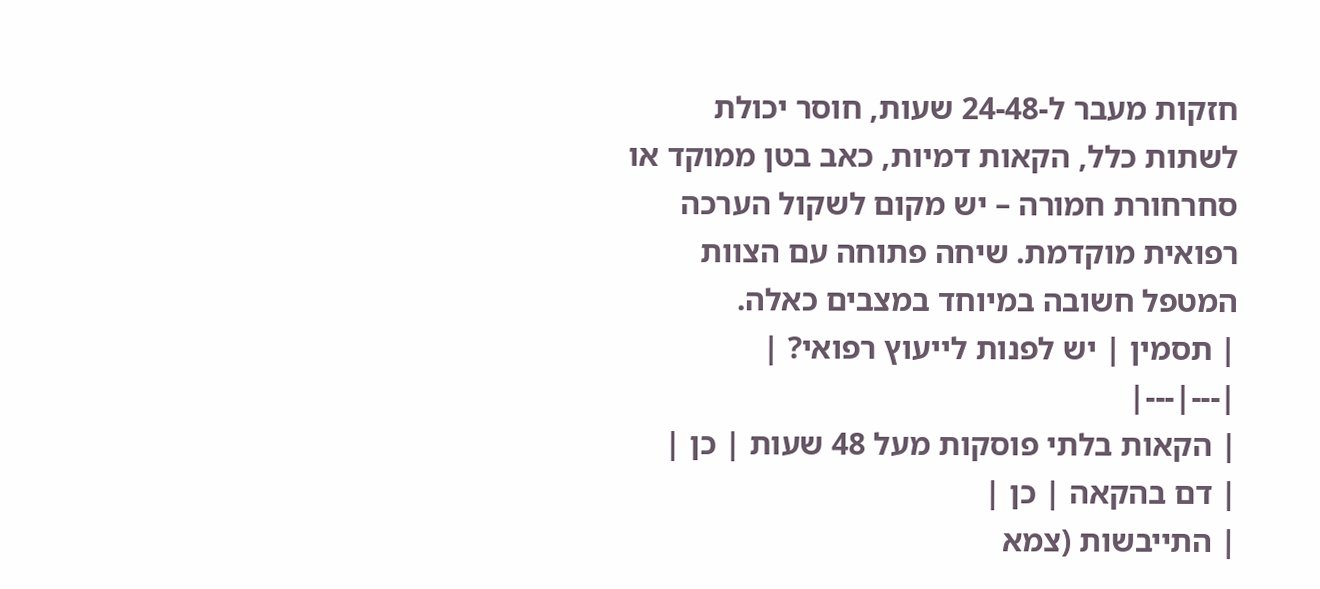חזקות מעבר ל-24-48 שעות, חוסר יכולת לשתות כלל, הקאות דמיות, כאב בטן ממוקד או סחרחורת חמורה – יש מקום לשקול הערכה רפואית מוקדמת. שיחה פתוחה עם הצוות המטפל חשובה במיוחד במצבים כאלה.
| תסמין | יש לפנות לייעוץ רפואי? |
|---|---|
| הקאות בלתי פוסקות מעל 48 שעות | כן |
| דם בהקאה | כן |
| התייבשות (צמא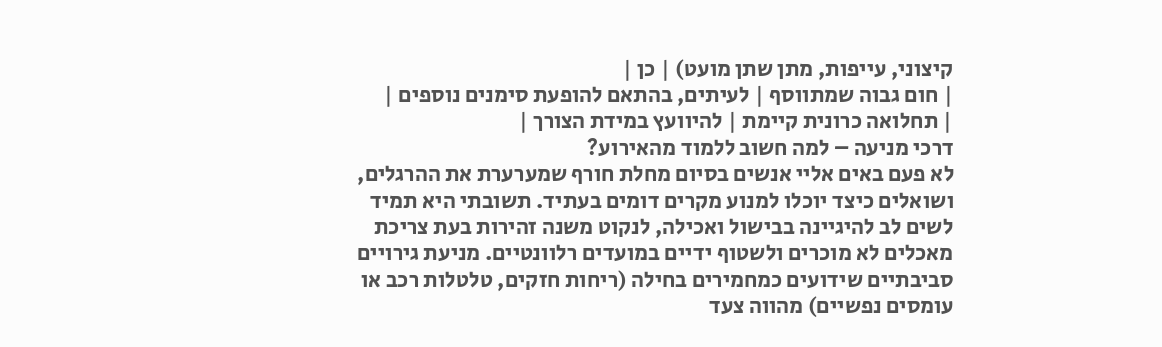קיצוני, עייפות, מתן שתן מועט) | כן |
| חום גבוה שמתווסף | לעיתים, בהתאם להופעת סימנים נוספים |
| תחלואה כרונית קיימת | להיוועץ במידת הצורך |
דרכי מניעה – למה חשוב ללמוד מהאירוע?
לא פעם באים אליי אנשים בסיום מחלת חורף שמערערת את ההרגלים, ושואלים כיצד יוכלו למנוע מקרים דומים בעתיד. תשובתי היא תמיד לשים לב להיגיינה בבישול ואכילה, לנקוט משנה זהירות בעת צריכת מאכלים לא מוכרים ולשטוף ידיים במועדים רלוונטיים. מניעת גירויים סביבתיים שידועים כמחמירים בחילה (ריחות חזקים, טלטלות רכב או עומסים נפשיים) מהווה צעד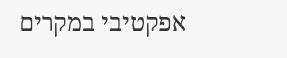אפקטיבי במקרים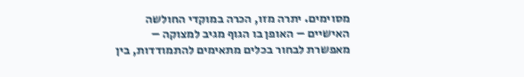מסוימים. יתרה מזו, הכרה במוקדי החולשה האישיים – האופן בו הגוף מגיב למצוקה – מאפשרת לבחור בכלים מתאימים להתמודדות, בין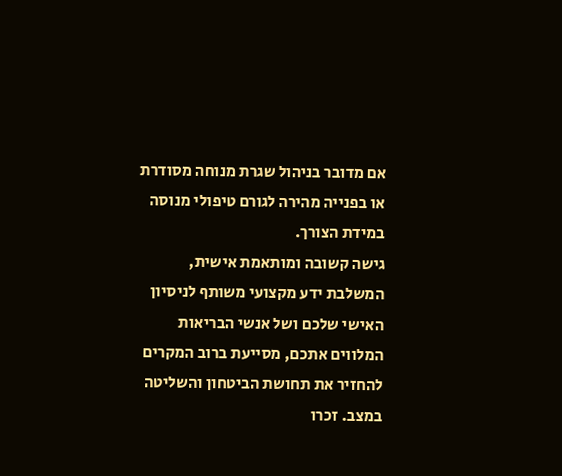אם מדובר בניהול שגרת מנוחה מסודרת או בפנייה מהירה לגורם טיפולי מנוסה במידת הצורך.
גישה קשובה ומותאמת אישית, המשלבת ידע מקצועי משותף לניסיון האישי שלכם ושל אנשי הבריאות המלווים אתכם, מסייעת ברוב המקרים להחזיר את תחושת הביטחון והשליטה במצב. זכרו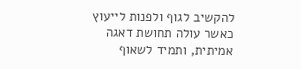להקשיב לגוף ולפנות לייעוץ כאשר עולה תחושת דאגה אמיתית, ותמיד לשאוף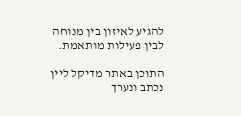להגיע לאיזון בין מנוחה לבין פעילות מותאמת.

התוכן באתר מדיקל ליין נכתב ונערך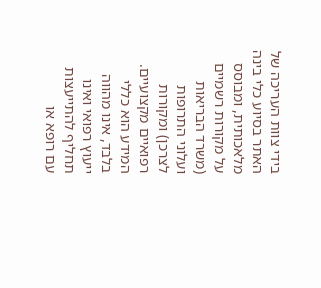בידי צוות העריכה של האתר בסיוע כלי בינה מלאכותית, ומבוסס על מקורות רשמיים (משרד הבריאות ועלוני התרופות לצרכן) ומקורות רפואיים מקצועיים. המידע הוא כללי בלבד, אינו מהווה ייעוץ רפואי ואינו תחליף להתייעצות עם רופא או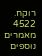רוקח.
4522 מאמרים נוספים